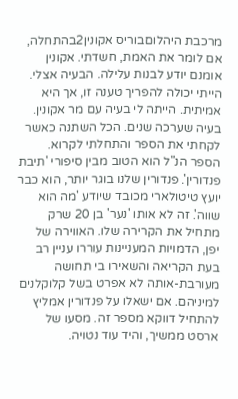מרכבת היהלוםבוריס אקונין2בהתחלה, אם לומר את האמת, חשדתי. אקונין אומנם יודע לבנות עלילה. הבעיה אצלי. הייתי יכולה להפריך טענה זו, אך היא אמיתית. הייתה לי בעיה עם מר אקונין. בעיה שערכה שנים. הכל השתנה כאשר לקחתי את הספר והתחלתי לקרוא. הספר הנ"ל הוא הטוב מבין סיפורי 'תיבת פנדורין'. פנדורין שלנו בוגר יותר, הוא כבר יועץ טיטולארי מכובד שיודע 'מה הוא שווה'. זה לא אותו 'נער' בן 20 שרק מתחיל את הקרירה שלו. האווירה של יפן, הדמויות המעניינות עוררו עניין רב בעת הקריאה והשאירו בי תחושה מעורבת-אותה לא אפרט בשל קלוקלנים למיניהם. אם ישאלו על פנדורין אמליץ להתחיל דווקא מספר זה. מסעו של ארסט ממשיך, והיד עוד נטויה.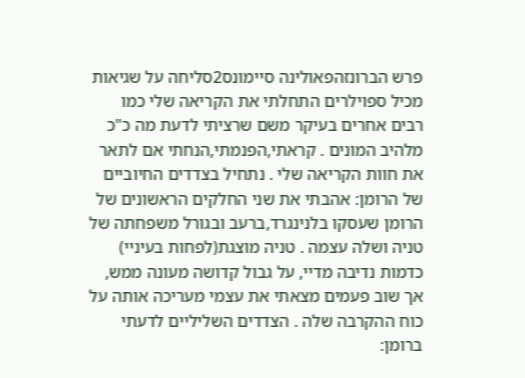פרש הברונזהפאולינה סיימונס2סליחה על שגיאות מכיל ספוילרים התחלתי את הקריאה שלי כמו רבים אחרים בעיקר משם שרציתי לדעת מה כ"כ מלהיב המונים . קראתי,הפנמתי,הנחתי אם לתאר את חוות הקריאה שלי . נתחיל בצדדים החיוביים של הרומן: אהבתי את שני החלקים הראשונים של הרומן שעסקו בלנינגרד,ברעב ובגורל משפחתה של טניה ושלה עצמה . טניה מוצגת(לפחות בעיניי) כדמות נדיבה מדיי, על גבול קדושה מעונה ממש, אך שוב פעמים מצאתי את עצמי מעריכה אותה על כוח ההקרבה שלה . הצדדים השליליים לדעתי ברומן: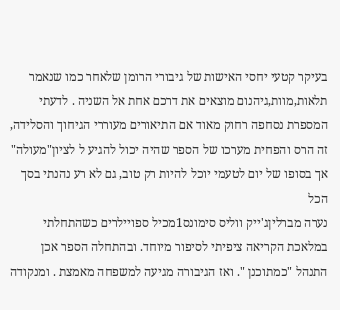בעיקר קטעי יחסי האישות של גיבורי הרומן שלאחר כמו שנאמר תלאות,מוות,גיהנום מוצאים את דרכם אחת אל השניה . לדעתי המספרת נסחפה רחוק מאוד אם התיאורים מעוררי הגיחוך והסלידה, זה הרס והפחית מערכו של הספר שהיה יכול להגיע ל לציון"מעולה" אך בסופו של יום לטעמי יוכל להיות רק טוב, גם לא רע נהנתי בסך הכל
נערה מברליןג'ייק ווליס סימונס1מכיל ספויילרים כשהתחלתי במלאכת הקריאה ציפיתי לסיפור מיוחד. ובהתחלה הספר אכן התנהל "כמתוכנן ". ואז הגיבורה מגיעה למשפחה מאמצת . ומנקודה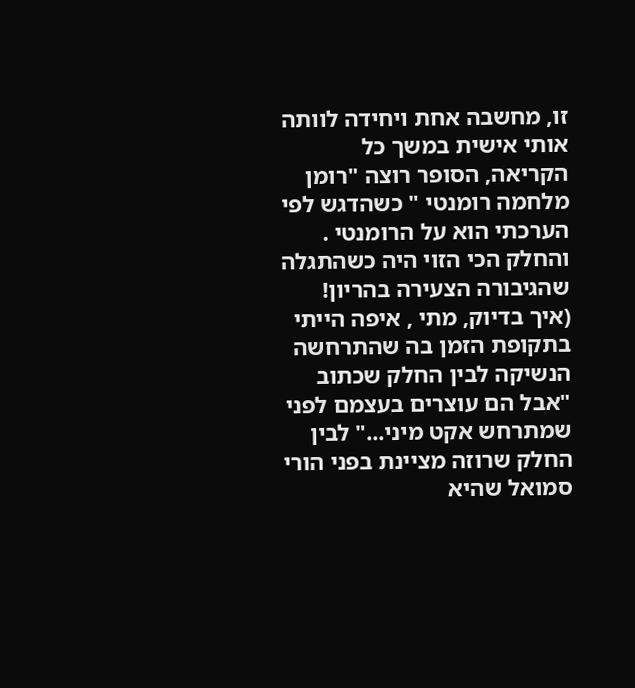זו, מחשבה אחת ויחידה לוותה אותי אישית במשך כל הקריאה, הסופר רוצה "רומן מלחמה רומנטי " כשהדגש לפי הערכתי הוא על הרומנטי . והחלק הכי הזוי היה כשהתגלה שהגיבורה הצעירה בהריון! (איך בדיוק, מתי , איפה הייתי בתקופת הזמן בה שהתרחשה הנשיקה לבין החלק שכתוב "אבל הם עוצרים בעצמם לפני שמתרחש אקט מיני..." לבין החלק שרוזה מציינת בפני הורי סמואל שהיא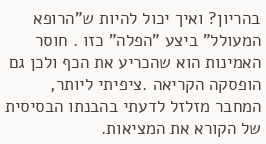בהריון? ואיך יכול להיות ש"הרופא המעולל" ביצע "הפלה" כזו . חוסר האמינות הוא שהכריע את הכף ולכן גם הופסקה הקריאה .ציפיתי ליותר, המחבר מזלזל לדעתי בהבנתו הבסיסית של הקורא את המציאות.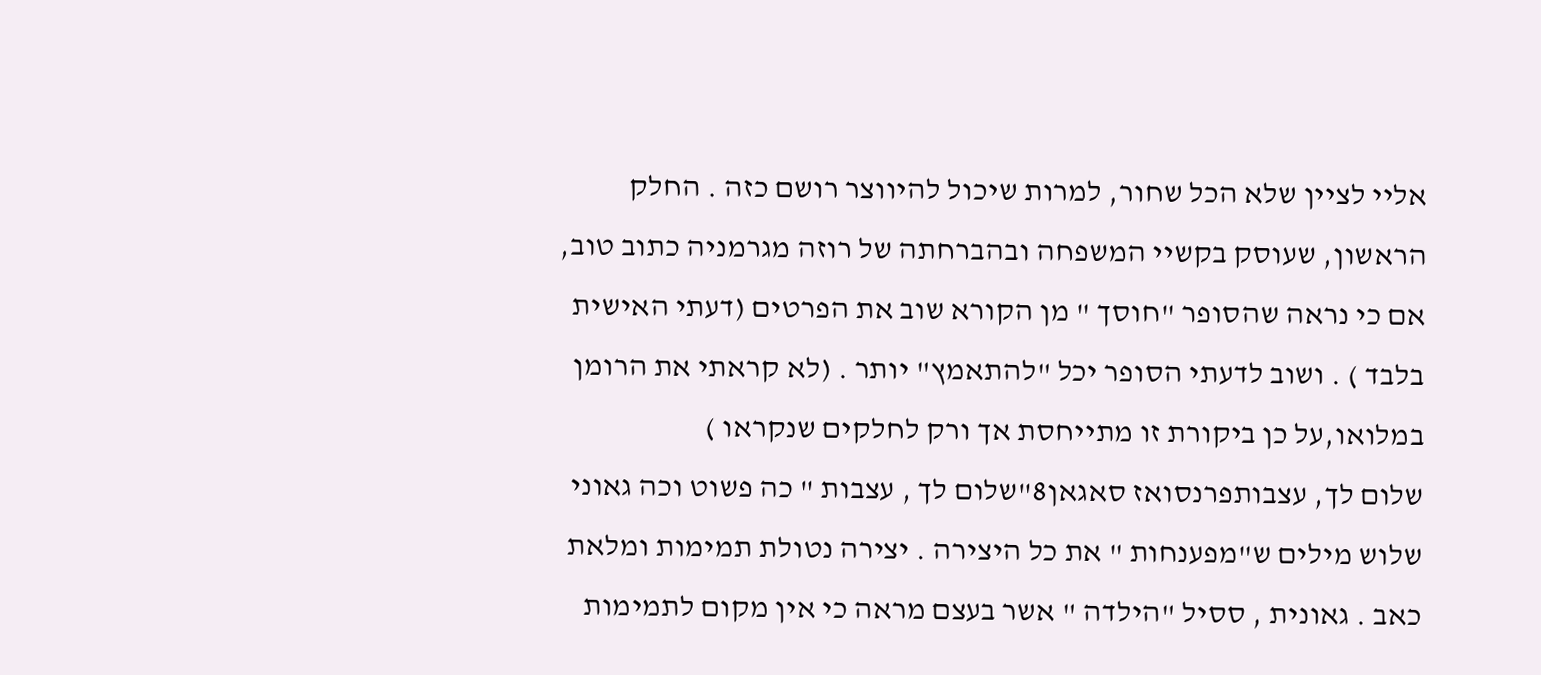אליי לציין שלא הכל שחור, למרות שיכול להיווצר רושם כזה . החלק הראשון, שעוסק בקשיי המשפחה ובהברחתה של רוזה מגרמניה כתוב טוב, אם כי נראה שהסופר "חוסך " מן הקורא שוב את הפרטים (דעתי האישית בלבד ) . ושוב לדעתי הסופר יכל "להתאמץ" יותר . (לא קראתי את הרומן במלואו,על כן ביקורת זו מתייחסת אך ורק לחלקים שנקראו )
שלום לך, עצבותפרנסואז סאגאן8"שלום לך , עצבות " כה פשוט וכה גאוני שלוש מילים ש"מפענחות " את כל היצירה . יצירה נטולת תמימות ומלאת כאב . גאונית , ססיל "הילדה " אשר בעצם מראה כי אין מקום לתמימות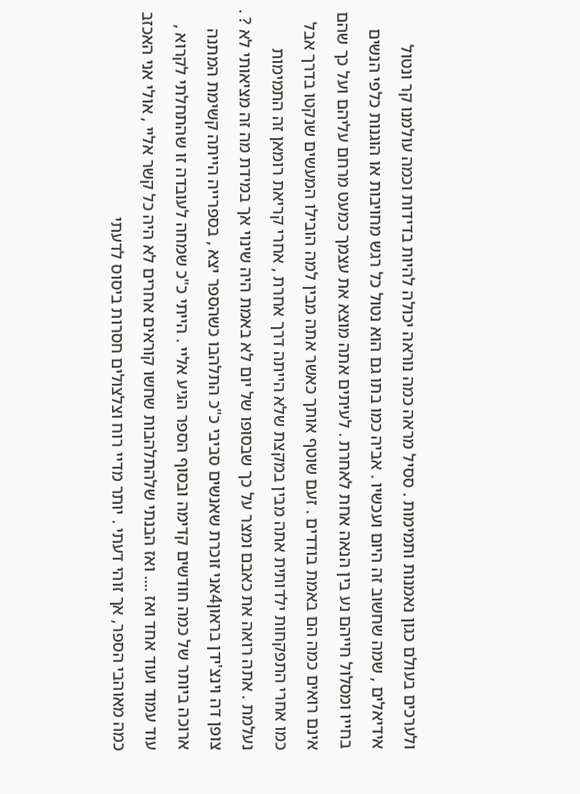ולערכים בעולם כגון נאמנות ותמימות . ססיל מראה כמה נוראה יכולה להיות בדידות וכמה עולמנו קר ונטול אידיאלים , שמה שחשוב זה היום ועכשיו . אביה כמו בתו גם הוא נטול כל רגש מחויבות או הוגנות כלפי הנשים בחייו ומסלול חייהם נע בין הנאה אחת לאחרת . לעיתים אתה מוצא את עצמך כמעט מרחם עליהם ועל כך שהם אינם רואים כמה הם באמת בודדים . זעם שוטף אותך כאשר אתה מבין למה הובילו המעשים שנקטו בדרך אבל כמו אחרי התפקחות ילדותית אתה מבין במקצת שלא הייתה דרך אחרת , אחרי קריאת רומאן זה התמימות נעלמת . אתה רואה את כאבם ומצר על כך שבסופו של יום לא באמת היה שינוי אך במידת מה זה מציאותי לא ? .
צופן דה וינצ'ידן בראון4אני זוכרת שאנשים סביבי כ"כ התלהבו כשהספר יצא , בספרייה הייתה קשימת המתנה ארוכה ביותר של כמה חודשים קדימה ובסוף הספר הגיע אליי . הייתי כ"כ שמחה לעובדה זו שהתחלתי לקרוא , עוד עמוד ועוד אחד ואז .... ואז הבנתי שלהתלהבות שחשו קוראים אחרים לא היה כל קשר אליי , אולי אני האכזב כמה מאוהבי הספר, אך זוהי דעתי . יותר מדיי רוח וצלצולים חסרות ביסוס לדעתי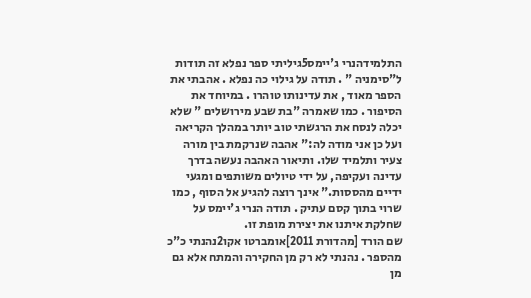התלמידהנרי ג'יימס5גיליתי ספר נפלא זה תודות ל"סימניה " . תודה על גילוי כה נפלא . אהבתי את הספר מאוד , את עדינותו טוהרו . במיוחד את הסיפור . כמו שאמרה "בת שבע מירושלים " שלא יכלה לנסח את הרגשתי טוב יותר במהלך הקריאה ועל כן אני מודה לה:" אהבה שנרקמת בין מורה צעיר ותלמיד שלו. ותיאור האהבה נעשה בדרך עדינה ועקיפה, על ידי טיולים משותפים ומגעי ידיים מהססות." אינך רוצה להגיע אל הסוף , כמו שרוי בתוך קסם עתיק . תודה הנרי ג'יימס על שחלקת איתנו את יצירת מופת זו.
שם הורד [מהדורת 2011]אומברטו אקו2נהנתי כ"כ מהספר . נהנתי לא רק מן החקירה והמתח אלא גם מן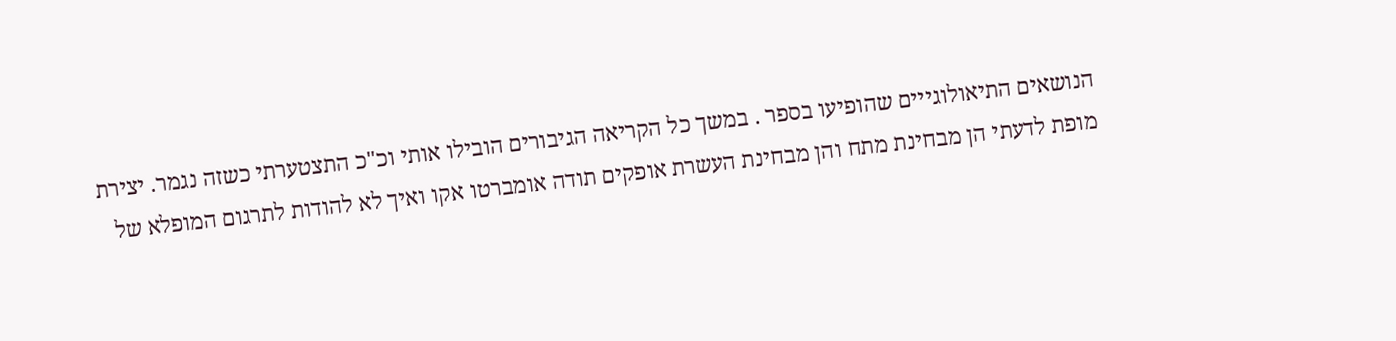הנושאים התיאולוגייים שהופיעו בספר . במשך כל הקריאה הגיבורים הובילו אותי וכ"כ התצטערתי כשזה נגמר. יצירת מופת לדעתי הן מבחינת מתח והן מבחינת העשרת אופקים תודה אומברטו אקו ואיך לא להודות לתרגום המופלא של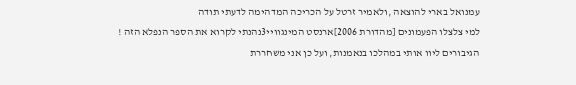עמנואל בארי להוצאה ,ולאמיר זרטל על הכריכה המדהימה לדעתי תודה
למי צלצלו הפעמונים [מהדורת 2006]ארנסט המינגוויי3נהנתי לקרוא את הספר הנפלא הזה ! הגיבורים ליוו אותי במהלכו בנאמנות, ועל כן אני משחררת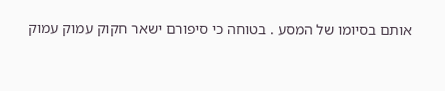אותם בסיומו של המסע . בטוחה כי סיפורם ישאר חקוק עמוק עמוק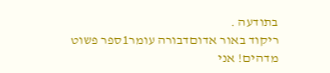בתודעה .
ריקוד באור אדוםדבורה עומר1ספר פשוט מדהים! אני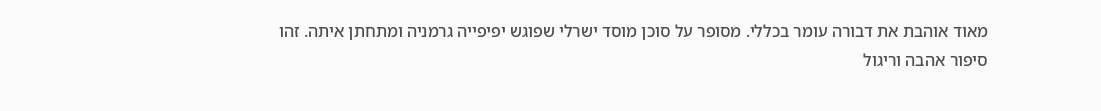מאוד אוהבת את דבורה עומר בכללי. מסופר על סוכן מוסד ישרלי שפוגש יפיפייה גרמניה ומתחתן איתה. זהו סיפור אהבה וריגול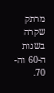מרתק שקרה בשנות ה-60 וה- 70.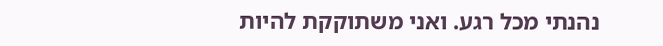נהנתי מכל רגע. ואני משתוקקת להיות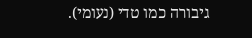גיבורה כמו טדי (נעומי).